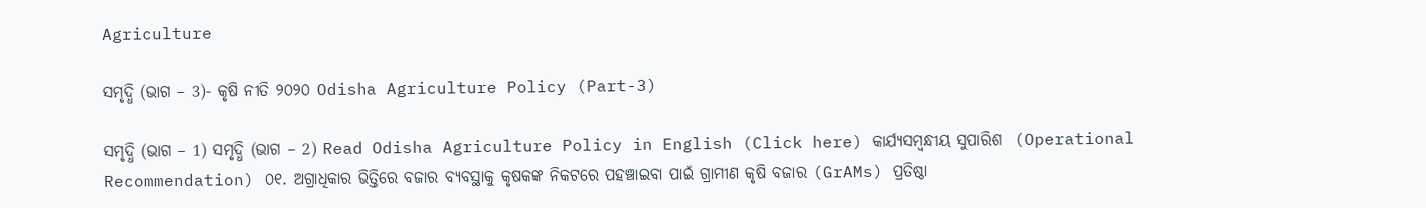Agriculture

ସମୃଦ୍ଧି (ଭାଗ – 3)- କୃଷି ନୀତି ୨୦୨୦ Odisha Agriculture Policy (Part-3)

ସମୃଦ୍ଧି (ଭାଗ – 1) ସମୃଦ୍ଧି (ଭାଗ – 2) Read Odisha Agriculture Policy in English (Click here) କାର୍ଯ୍ୟସମ୍ବନ୍ଧୀୟ ସୁପାରିଶ  (Operational Recommendation) ୦୧. ଅଗ୍ରାଧିକାର ଭିତ୍ତିରେ ବଜାର ବ୍ୟବସ୍ଥାକୁ କୃଷକଙ୍କ ନିକଟରେ ପହଞ୍ଚାଇବା ପାଇଁ ଗ୍ରାମୀଣ କୃଷି ବଜାର (GrAMs) ପ୍ରତିଷ୍ଠା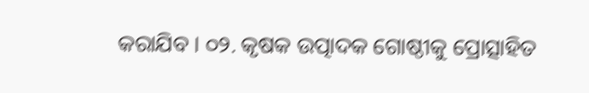କରାଯିବ । ୦୨. କୃଷକ ଉତ୍ପାଦକ ଗୋଷ୍ଠୀକୁ ପ୍ରୋତ୍ସାହିତ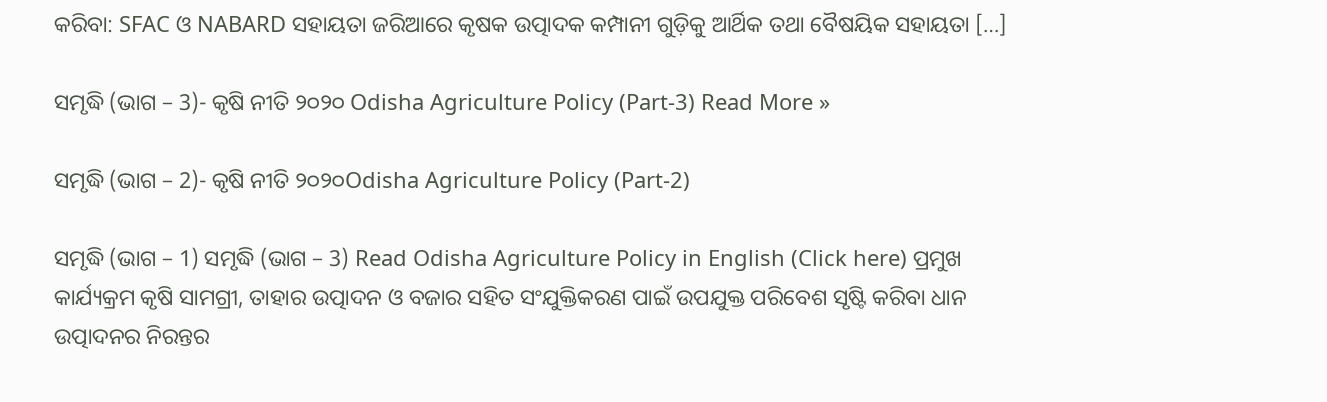କରିବା: SFAC ଓ NABARD ସହାୟତା ଜରିଆରେ କୃଷକ ଉତ୍ପାଦକ କମ୍ପାନୀ ଗୁଡ଼ିକୁ ଆର୍ଥିକ ତଥା ବୈଷୟିକ ସହାୟତା […]

ସମୃଦ୍ଧି (ଭାଗ – 3)- କୃଷି ନୀତି ୨୦୨୦ Odisha Agriculture Policy (Part-3) Read More »

ସମୃଦ୍ଧି (ଭାଗ – 2)- କୃଷି ନୀତି ୨୦୨୦Odisha Agriculture Policy (Part-2)

ସମୃଦ୍ଧି (ଭାଗ – 1) ସମୃଦ୍ଧି (ଭାଗ – 3) Read Odisha Agriculture Policy in English (Click here) ପ୍ରମୁଖ କାର୍ଯ୍ୟକ୍ରମ କୃଷି ସାମଗ୍ରୀ, ତାହାର ଉତ୍ପାଦନ ଓ ବଜାର ସହିତ ସଂଯୁକ୍ତିକରଣ ପାଇଁ ଉପଯୁକ୍ତ ପରିବେଶ ସୃଷ୍ଟି କରିବା ଧାନ ଉତ୍ପାଦନର ନିରନ୍ତର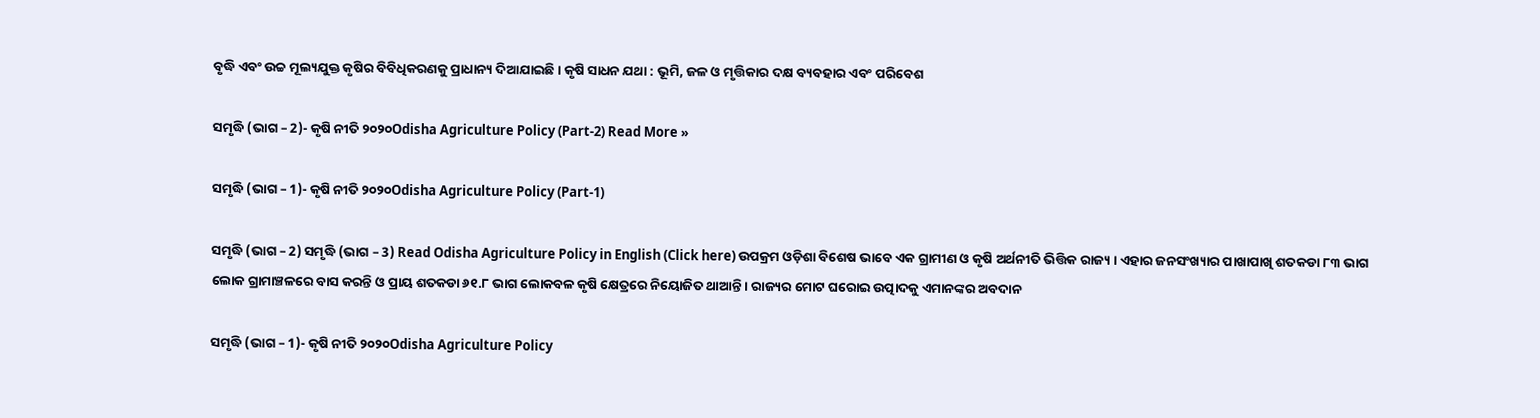ବୃଦ୍ଧି ଏବଂ ଉଚ୍ଚ ମୂଲ୍ୟଯୁକ୍ତ କୃଷିର ବିବିଧିକରଣକୁ ପ୍ରାଧାନ୍ୟ ଦିଆଯାଇଛି । କୃଷି ସାଧନ ଯଥା : ଭୂମି, ଜଳ ଓ ମୃତ୍ତିକାର ଦକ୍ଷ ବ୍ୟବହାର ଏବଂ ପରିବେଶ

ସମୃଦ୍ଧି (ଭାଗ – 2)- କୃଷି ନୀତି ୨୦୨୦Odisha Agriculture Policy (Part-2) Read More »

ସମୃଦ୍ଧି (ଭାଗ – 1)- କୃଷି ନୀତି ୨୦୨୦Odisha Agriculture Policy (Part-1)

ସମୃଦ୍ଧି (ଭାଗ – 2) ସମୃଦ୍ଧି (ଭାଗ – 3) Read Odisha Agriculture Policy in English (Click here) ଉପକ୍ରମ ଓଡ଼ିଶା ବିଶେଷ ଭାବେ ଏକ ଗ୍ରାମୀଣ ଓ କୃଷି ଅର୍ଥନୀତି ଭିତ୍ତିକ ରାଜ୍ୟ । ଏହାର ଜନସଂଖ୍ୟାର ପାଖାପାଖି ଶତକଡା ୮୩ ଭାଗ ଲୋକ ଗ୍ରାମାଞ୍ଚଳରେ ବାସ କରନ୍ତି ଓ ପ୍ରାୟ ଶତକଡା ୬୧.୮ ଭାଗ ଲୋକବଳ କୃଷି କ୍ଷେତ୍ରରେ ନିୟୋଜିତ ଥାଆନ୍ତି । ରାଜ୍ୟର ମୋଟ ଘରୋଇ ଉତ୍ପାଦକୁ ଏମାନଙ୍କର ଅବଦାନ

ସମୃଦ୍ଧି (ଭାଗ – 1)- କୃଷି ନୀତି ୨୦୨୦Odisha Agriculture Policy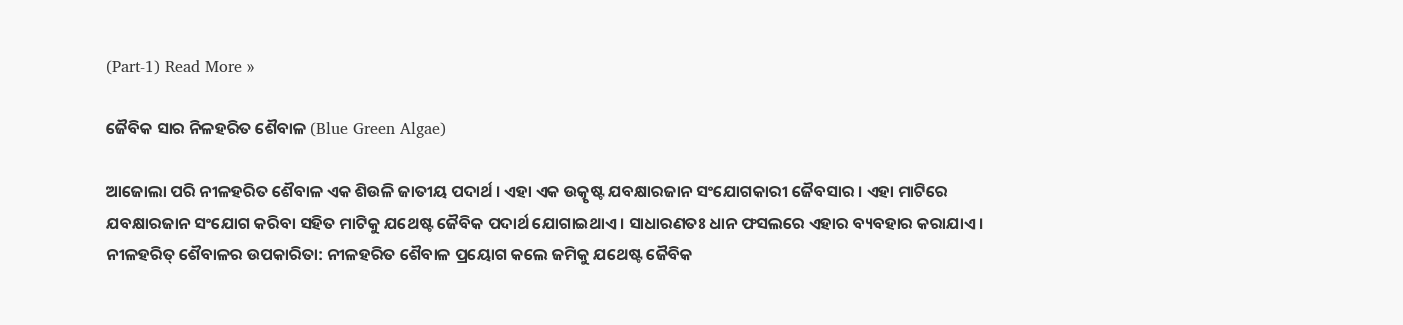(Part-1) Read More »

ଜୈବିକ ସାର ନିଳହରିତ ଶୈବାଳ (Blue Green Algae)

ଆଜୋଲା ପରି ନୀଳହରିତ ଶୈବାଳ ଏକ ଶିଉଳି ଜାତୀୟ ପଦାର୍ଥ । ଏହା ଏକ ଉତ୍କୃଷ୍ଟ ଯବକ୍ଷାରଜାନ ସଂଯୋଗକାରୀ ଜୈବସାର । ଏହା ମାଟିରେ ଯବକ୍ଷାରଜାନ ସଂଯୋଗ କରିବା ସହିତ ମାଟିକୁ ଯଥେଷ୍ଟ ଜୈବିକ ପଦାର୍ଥ ଯୋଗାଇଥାଏ । ସାଧାରଣତଃ ଧାନ ଫସଲରେ ଏହାର ବ୍ୟବହାର କରାଯାଏ । ନୀଳହରିତ୍ ଶୈବାଳର ଉପକାରିତା: ନୀଳହରିତ ଶୈବାଳ ପ୍ରୟୋଗ କଲେ ଜମିକୁ ଯଥେଷ୍ଟ ଜୈବିକ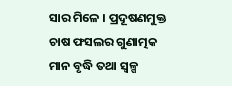ସାର ମିଳେ । ପ୍ରଦୂଷଣମୁକ୍ତ ଚାଷ ଫସଲର ଗୁଣାତ୍ମକ ମାନ ବୃଦ୍ଧି ତଥା ସ୍ୱଳ୍ପ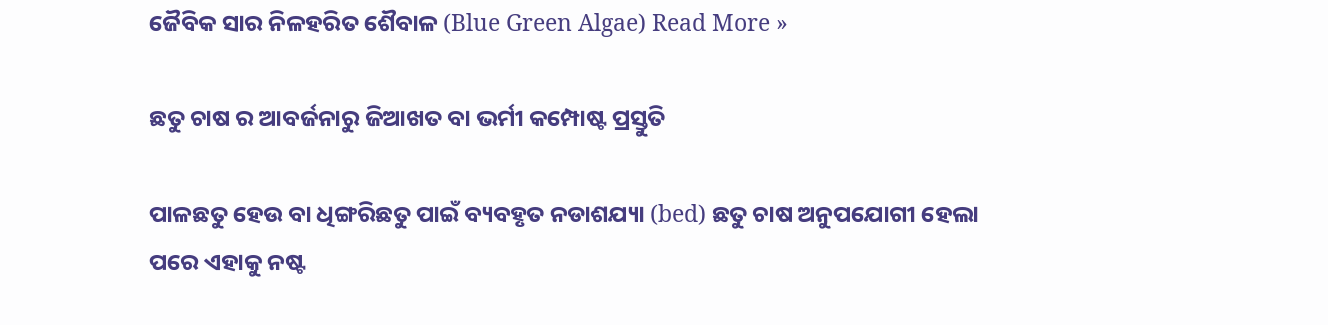ଜୈବିକ ସାର ନିଳହରିତ ଶୈବାଳ (Blue Green Algae) Read More »

ଛତୁ ଚାଷ ର ଆବର୍ଜନାରୁ ଜିଆଖତ ବା ଭର୍ମୀ କମ୍ପୋଷ୍ଟ ପ୍ରସ୍ତୁତି

ପାଳଛତୁ ହେଉ ବା ଧିଙ୍ଗରିଛତୁ ପାଇଁ ବ୍ୟବହୃତ ନଡାଶଯ୍ୟା (bed) ଛତୁ ଚାଷ ଅନୁପଯୋଗୀ ହେଲା ପରେ ଏହାକୁ ନଷ୍ଟ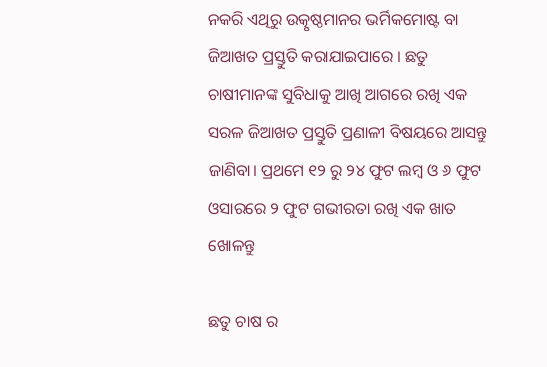ନକରି ଏଥିରୁ ଉତ୍କୃଷ୍ଠମାନର ଭର୍ମିକମୋଷ୍ଟ ବା ଜିଆଖତ ପ୍ରସ୍ତୁତି କରାଯାଇପାରେ । ଛତୁ ଚାଷୀମାନଙ୍କ ସୁବିଧାକୁ ଆଖି ଆଗରେ ରଖି ଏକ ସରଳ ଜିଆଖତ ପ୍ରସ୍ତୁତି ପ୍ରଣାଳୀ ବିଷୟରେ ଆସନ୍ତୁ ଜାଣିବା। ପ୍ରଥମେ ୧୨ ରୁ ୨୪ ଫୁଟ ଲମ୍ବ ଓ ୬ ଫୁଟ ଓସାରରେ ୨ ଫୁଟ ଗଭୀରତା ରଖି ଏକ ଖାତ ଖୋଳନ୍ତୁ

ଛତୁ ଚାଷ ର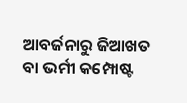ଆବର୍ଜନାରୁ ଜିଆଖତ ବା ଭର୍ମୀ କମ୍ପୋଷ୍ଟ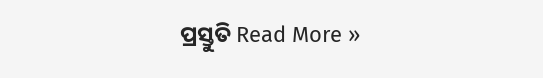ପ୍ରସ୍ତୁତି Read More »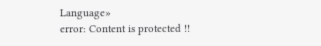Language»
error: Content is protected !!